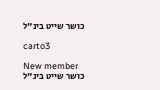כושר שייט בינ"ל

carto3

New member
כושר שייט בינ"ל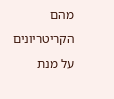מהם הקריטריונים על מנת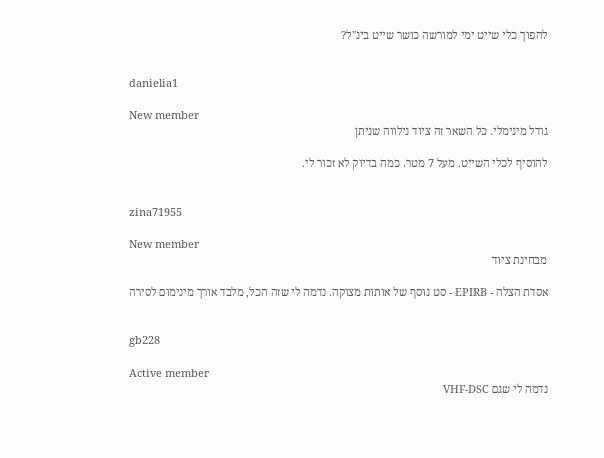להפוך כלי שייט ימי למורשה כושר שייט בינ"ל?


danielia1

New member
גודל מינימלי. כל השאר זה ציוד נילווה שניתן

להוסיף לכלי השייט. מעל 7 מטר. כמה בדיוק לא זכור לי.


zina71955

New member
מבחינת ציוד

אסדת הצלה - EPIRB - סט נוסף של אותות מצוקה. נדמה לי שזה הכל, מלבד אורך מינימום לסירה


gb228

Active member
נדמה לי שגם VHF-DSC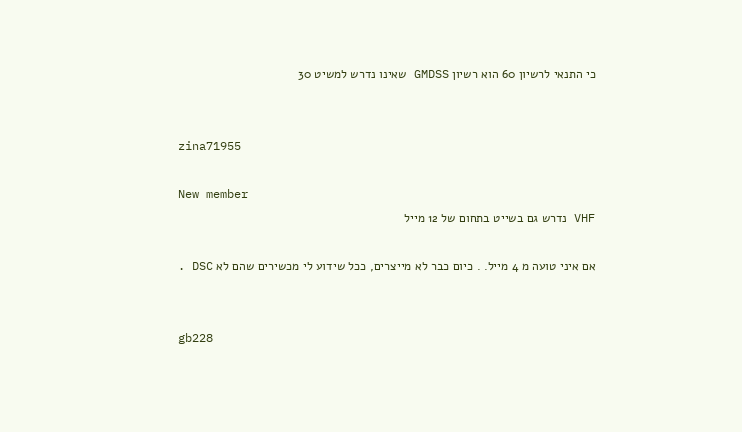כי התנאי לרשיון 60 הוא רשיון GMDSS שאינו נדרש למשיט 30


zina71955

New member
VHF נדרש גם בשייט בתחום של 12 מייל

אם איני טועה מ 4 מייל. . כיום כבר לא מייצרים, ככל שידוע לי מכשירים שהם לא DSC .


gb228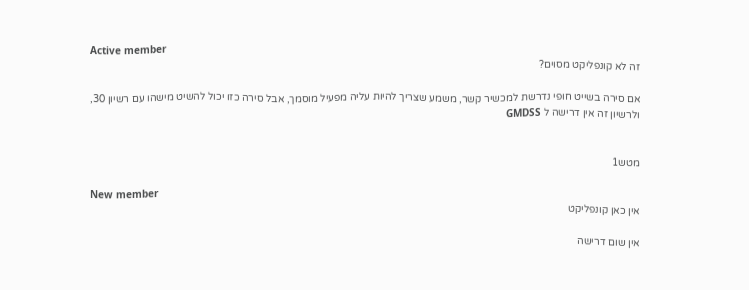Active member
זה לא קונפליקט מסוים?

אם סירה בשייט חופי נדרשת למכשיר קשר, משמע שצריך להיות עליה מפעיל מוסמך, אבל סירה כזו יכול להשיט מישהו עם רשיון 30, ולרשיון זה אין דרישה ל GMDSS


מטש1

New member
אין כאן קונפליקט

אין שום דרישה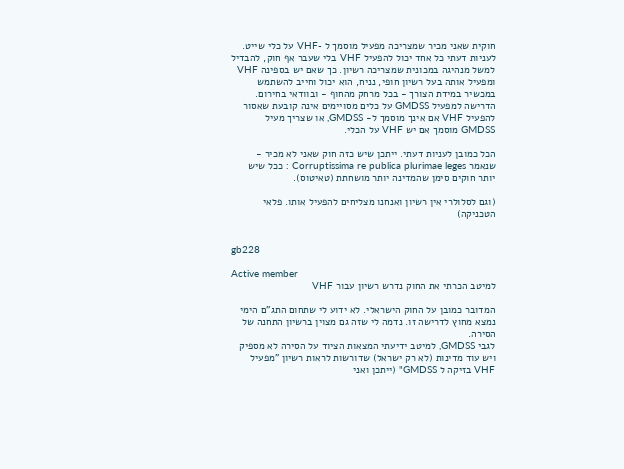חוקית שאני מכיר שמצריכה מפעיל מוסמך ל -VHF על כלי שייט. לעניות דעתי כל אחד יכול להפעיל VHF בלי שעבר אף חוק, להבדיל למשל מנהיגה במכונית שמצריכה רשיון. כך שאם יש בספינה VHF ומפעיל אותה בעל רשיון חופי, נניח, הוא יכול וחייב להשתמש במכשיר במידת הצורך - בכל מרחק מהחוף - ובוודאי בחירום. הדרישה למפעיל GMDSS על כלים מסויימים אינה קובעת שאסור להפעיל VHF אם אינך מוסמך ל- GMDSS, או שצריך מעיל GMDSS מוסמך אם יש VHF על הכלי.

הכל כמובן לעניות דעתי. ייתכן שיש כזה חוק שאני לא מכיר - שנאמר Corruptissima re publica plurimae leges : ככל שיש יותר חוקים סימן שהמדינה יותר מושחתת (טאיטוס).

(וגם לסלולרי אין רשיון ואנחנו מצליחים להפעיל אותו. פלאי הטכניקה)


gb228

Active member
למיטב הכרתי את החוק נדרש רשיון עבור VHF

המדובר כמובן על החוק הישראלי. לא ידוע לי שתחום התג"ם הימי נמצא מחוץ לדרישה זו. נדמה לי שזה גם מצוין ברשיון התחנה של הסירה.
לגבי GMDSS, למיטב ידיעתי המצאות הציוד על הסירה לא מספיק ויש עוד מדינות (לא רק ישראל) שדורשות לראות רשיון "מפעיל VHF בזיקה ל GMDSS" (ייתכן ואני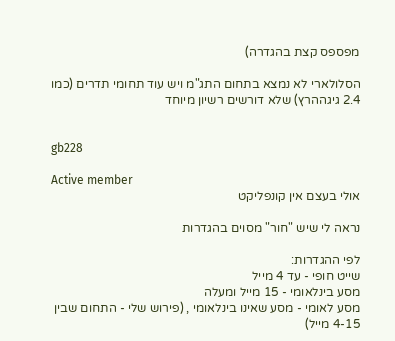מפספס קצת בהגדרה)

הסלולארי לא נמצא בתחום התג"מ ויש עוד תחומי תדרים (כמו 2.4 גיגההרץ) שלא דורשים רשיון מיוחד


gb228

Active member
אולי בעצם אין קונפליקט

נראה לי שיש "חור" מסוים בהגדרות

לפי ההגדרות:
שייט חופי - עד 4 מייל
מסע בינלאומי - 15 מייל ומעלה
מסע לאומי - מסע שאינו בינלאומי , (פירוש שלי - התחום שבין 4-15 מייל)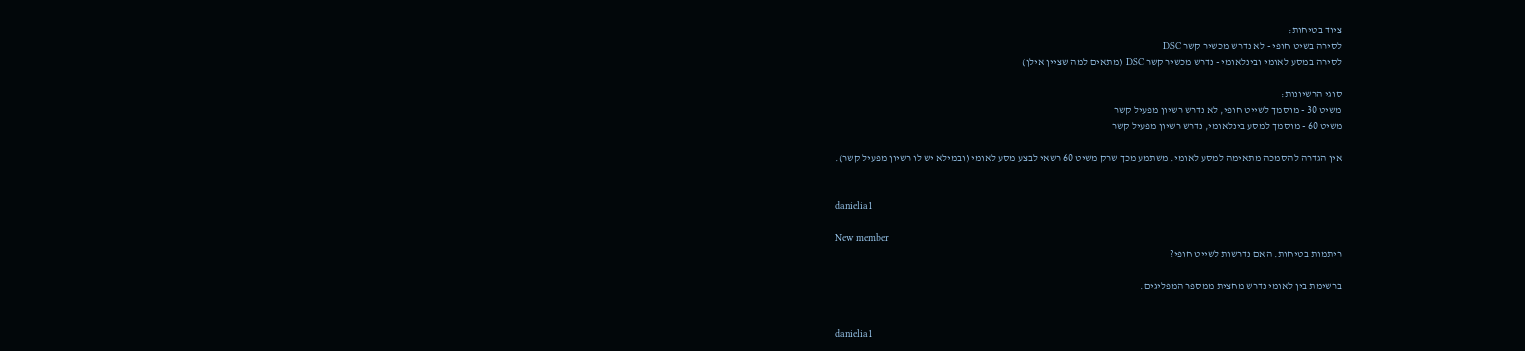ציוד בטיחות:
לסירה בשיט חופי - לא נדרש מכשיר קשר DSC
לסירה במסע לאומי ובינלאומי - נדרש מכשיר קשר DSC (מתאים למה שציין אילן)

סוגי הרשיונות:
משיט 30 - מוסמך לשייט חופי, לא נדרש רשיון מפעיל קשר
משיט 60 - מוסמך למסע בינלאומי, נדרש רשיון מפעיל קשר

אין הגדרה להסמכה מתאימה למסע לאומי. משתמע מכך שרק משיט 60 רשאי לבצע מסע לאומי (ובמילא יש לו רשיון מפעיל קשר).


danielia1

New member
ריתמות בטיחות. האם נדרשות לשייט חופי?

ברשימת בין לאומי נדרש מחצית ממספר המפליגים.


danielia1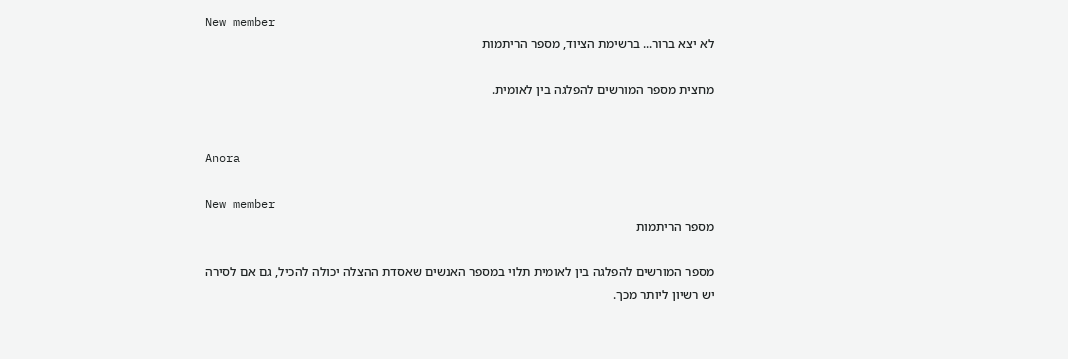New member
לא יצא ברור... ברשימת הציוד, מספר הריתמות

מחצית מספר המורשים להפלגה בין לאומית.


Anora

New member
מספר הריתמות

מספר המורשים להפלגה בין לאומית תלוי במספר האנשים שאסדת ההצלה יכולה להכיל, גם אם לסירה יש רשיון ליותר מכך.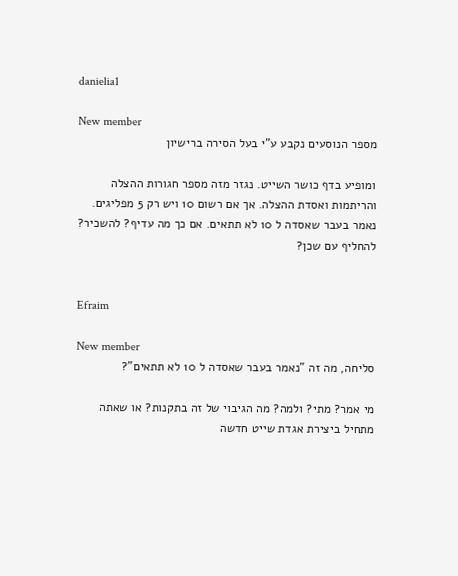danielia1

New member
מספר הנוסעים נקבע ע"י בעל הסירה ברישיון

ומופיע בדף כושר השייט. נגזר מזה מספר חגורות ההצלה והריתמות ואסדת ההצלה. אך אם רשום 10 ויש רק 5 מפליגים. נאמר בעבר שאסדה ל 10 לא תתאים. אם כך מה עדיף? להשכיר? להחליף עם שכן?


Efraim

New member
סליחה, מה זה "נאמר בעבר שאסדה ל 10 לא תתאים"?

מי אמר? מתי? ולמה? מה הגיבוי של זה בתקנות? או שאתה מתחיל ביצירת אגדת שייט חדשה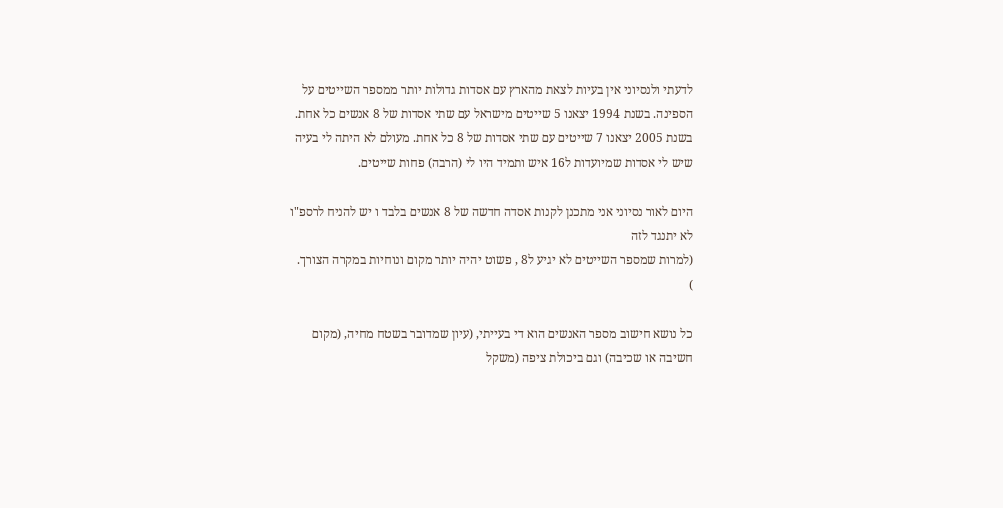לדעתי ולנסיוני אין בעיות לצאת מהארץ עם אסדות גדולות יותר ממספר השייטים על הספינה. בשנת 1994 יצאנו 5 שייטים מישראל עם שתי אסדות של 8 אנשים כל אחת. בשנת 2005 יצאנו 7 שייטים עם שתי אסדות של 8 כל אחת. מעולם לא היתה לי בעיה שיש לי אסדות שמיועדות ל16 איש ותמיד היו לי (הרבה) פחות שייטים.

היום לאור נסיוני אני מתכנן לקנות אסדה חדשה של 8 אנשים בלבד ו יש להניח לרספ"ו לא יתנגד לזה
(למרות שמספר השייטים לא יגיע ל8 , פשוט יהיה יותר מקום ונוחיות במקרה הצורך.
)

כל נושא חישוב מספר האנשים הוא די בעייתי, (עיון שמדובר בשטח מחיה, (מקום חשיבה או שכיבה) וגם ביכולת ציפה (משקל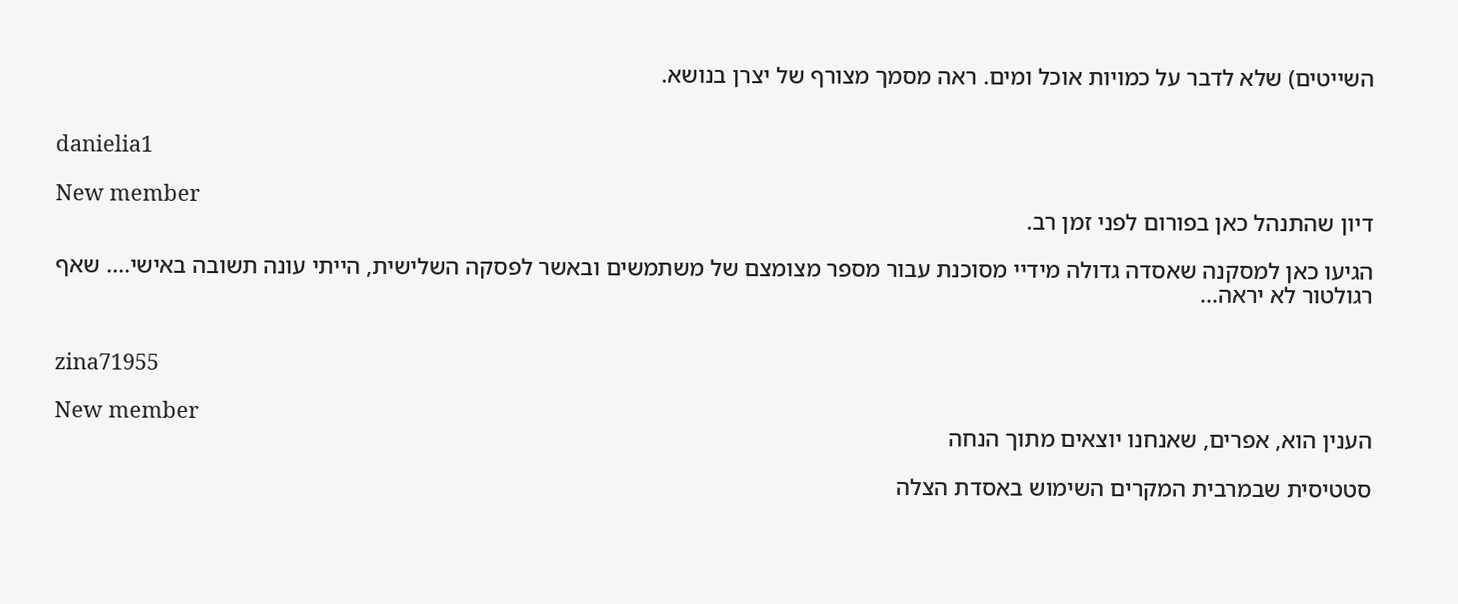השייטים) שלא לדבר על כמויות אוכל ומים. ראה מסמך מצורף של יצרן בנושא.


danielia1

New member
דיון שהתנהל כאן בפורום לפני זמן רב.

הגיעו כאן למסקנה שאסדה גדולה מידיי מסוכנת עבור מספר מצומצם של משתמשים ובאשר לפסקה השלישית, הייתי עונה תשובה באישי.... שאף רגולטור לא יראה...


zina71955

New member
הענין הוא, אפרים, שאנחנו יוצאים מתוך הנחה

סטטיסית שבמרבית המקרים השימוש באסדת הצלה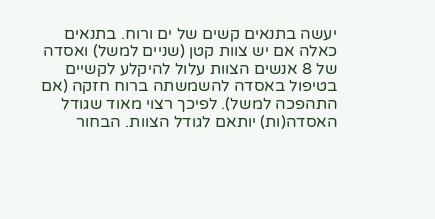יעשה בתנאים קשים של ים ורוח. בתנאים כאלה אם יש צוות קטן (שניים למשל) ואסדה של 8 אנשים הצוות עלול להיקלע לקשיים בטיפול באסדה להשמשתה ברוח חזקה (אם התהפכה למשל). לפיכך רצוי מאוד שגודל האסדה(ות) יותאם לגודל הצוות. הבחור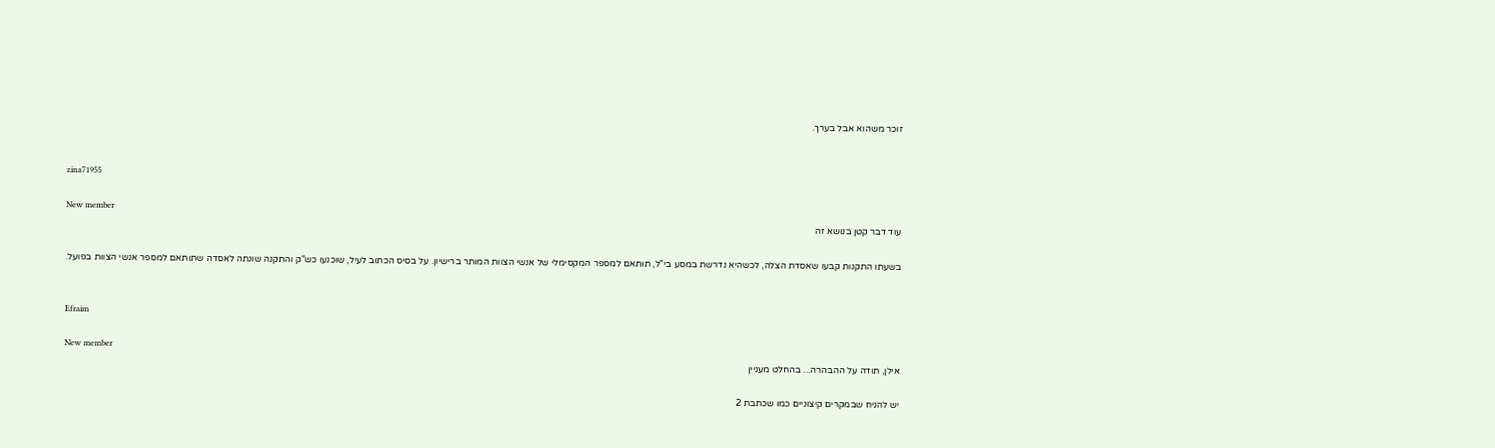זוכר משהוא אבל בערך.


zina71955

New member
עוד דבר קטן בנושא זה

בשעתו התקנות קבעו שאסדת הצלה, לכשהיא נדרשת במסע בי"ל, תותאם למספר המקסימלי של אנשי הצוות המותר ברישיון. על בסיס הכתוב לעיל, שוכנעו כש"ק והתקנה שונתה לאסדה שתותאם למספר אנשי הצוות בפועל.


Efraim

New member
אילן, תודה על ההבהרה... בהחלט מעניין

יש להניח שבמקרים קיצוניים כמו שכתבת 2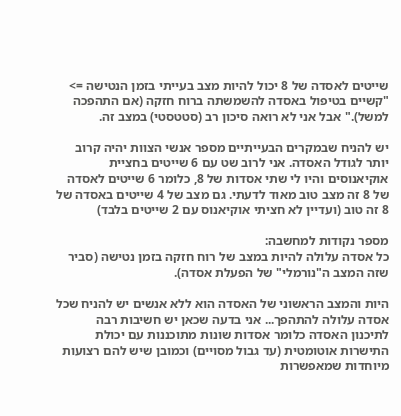שייטים לאסדה של 8 יכול להיות מצב בעייתי בזמן הנטישה => "קשיים בטיפול באסדה להשמשתה ברוח חזקה (אם התהפכה למשל)." אבל אני לא רואה סיכון רב (סטטסטי) במצב זה.

יש להניח שבמקרים הבעייתיים מספר אנשי הצוות יהיה קרוב יותר לגודל האסדה. אני לרוב שט עם 6 שייטים בחציית אוקיאנוסים והיו לי שתי אסדות של 8, כלומר 6 שייטים לאסדה של 8 זה מצב טוב מאוד לדעתי. גם מצב של 4 שייטים באסדה של 8 זה טוב (ועדיין לא חציתי אוקיאנוס עם 2 שייטים בלבד)

מספר נקודות למחשבה:
כל אסדה עלולה להיות במצב של רוח חזקה בזמן נטישה (סביר שזה המצב ה"נורמלי" של הפעלת אסדה).

היות והמצב הראשוני של האסדה הוא ללא אנשים יש להניח שכל אסדה עלולה להתהפך... אני בדעה שכאן יש חשיבות רבה לתיכנון האסדה כלומר אסדות שונות מתוכננות עם יכולת התישרות אוטומטית (עד גבול מסויים) וכמובן שיש להם רצועות מיוחדות שמאפשרות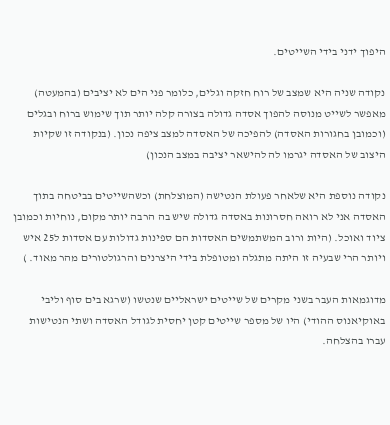היפוך ידני בידי השייטים.

נקודה שניה היא שמצב של רוח חזקה וגלים, כלומר פני הים לא יציבים (בהמעטה) מאפשר לשייט מנוסה להפוך אסדה גדולה בצורה קלה יותר תוך שימוש ברוח ובגלים (וכמובן בחגורות האסדה) להפיכה של האסדה למצב ציפה נכון. (בנקודה זו שקיות היצוב של האסדה יגרמו לה להישאר יציבה במצב הנכון)

נקודה נוספת היא שלאחר פעולת הנטישה (המוצלחת) וכשהשייטים בביטחה בתוך האסדה אני לא רואה חסרונות באסדה גדולה שיש בה הרבה יותר מקום, נוחיות וכמובן ציוד ואוכל. (היות ורוב המשתמשים האסדות הם ספינות גדולות עם אסדות ל25 איש ויותר הרי שבעיה זו היתה מתגלה ומטופלת בידי היצרנים והרגולטורים מהר מאוד. )

מדוגמאות העבר בשני מקרים של שייטים ישראליים שנטשו (שרגא בים סוף וליבי באוקיאנוס ההודי) היו של מספר שייטים קטן יחסית לגודל האסדה ושתי הנטישות עברו בהצלחה.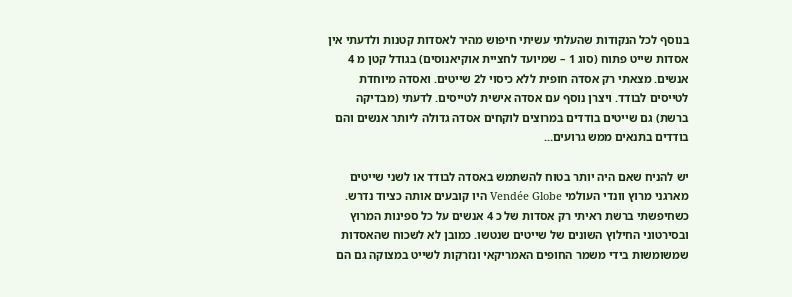בנוסף לכל הנקודות שהעלתי עשיתי חיפוש מהיר לאסדות קטנות ולדעתי אין אסדות שייט פתוח (סוג 1 – שמיועד לחציית אוקיאנוסים) בגודל קטן מ 4 אנשים. מצאתי רק אסדה חופית ללא כיסוי ל2 שייטים. ואסדה מיוחדת לטייסים לבודד. ויצרן נוסף עם אסדה אישית לטייסים. לדעתי (מבדיקה ברשת) גם שייטים בודדים במרוצים לוקחים אסדה גדולה ליותר אנשים והם בודדים בתנאים ממש גרועים...

יש להניח שאם היה יותר בטוח להשתמש באסדה לבודד או לשני שייטים מארגני מרוץ וונדי העולמי Vendée Globe היו קובעים אותה כציוד נדרש. כשחיפשתי ברשת ראיתי רק אסדות של כ 4 אנשים על כל ספינות המרוץ ובסירטוני החילוץ השונים של שייטים שנטשו. כמובן לא לשכוח שהאסדות שמשומשות בידי משמר החופים האמריקאי ונזרקות לשייט במצוקה גם הם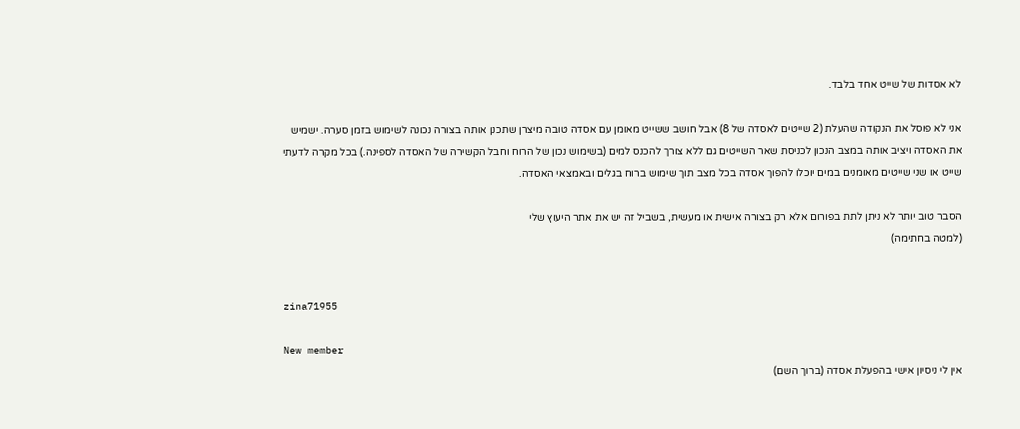לא אסדות של שייט אחד בלבד.

אני לא פוסל את הנקודה שהעלת (2 שייטים לאסדה של 8) אבל חושב ששייט מאומן עם אסדה טובה מיצרן שתכנן אותה בצורה נכונה לשימוש בזמן סערה. ישמיש את האסדה ויציב אותה במצב הנכון לכניסת שאר השייטים גם ללא צורך להכנס למים (בשימוש נכון של הרוח וחבל הקשירה של האסדה לספינה.) בכל מקרה לדעתי שייט או שני שייטים מאומנים במים יוכלו להפוך אסדה בכל מצב תוך שימוש ברוח בגלים ובאמצאי האסדה.

הסבר טוב יותר לא ניתן לתת בפורום אלא רק בצורה אישית או מעשית, בשביל זה יש את אתר היעוץ שלי
(למטה בחתימה)


zina71955

New member
אין לי ניסיון אישי בהפעלת אסדה (ברוך השם)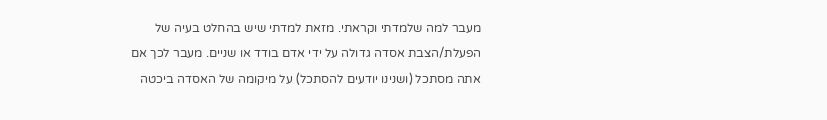מעבר למה שלמדתי וקראתי. מזאת למדתי שיש בהחלט בעיה של הפעלת/הצבת אסדה גדולה על ידי אדם בודד או שניים. מעבר לכך אם אתה מסתכל (ושנינו יודעים להסתכל) על מיקומה של האסדה ביכטה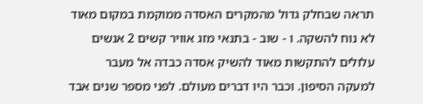תראה שבחלק גדול מהמקרים האסדה ממוקמת במקום מאוד לא נוח להשקה. ו - שוב - בתנאי מזג אוויר קשים 2 אנשים עלולים להתקשות מאוד להשיק אסדה כבדה אל מעבר למעקה הסיפון. וכבר היו דברים מעולם. לפני מספר שנים אבד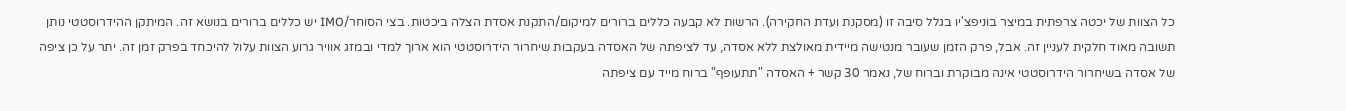כל הצוות של יכטה צרפתית במיצר בוניפצ'יו בגלל סיבה זו (מסקנת ועדת החקירה). הרשות לא קבעה כללים ברורים למיקום/התקנת אסדת הצלה ביכטות. בצי הסוחר/IMO יש כללים ברורים בנושא זה. המיתקן ההידרוסטטי נותן תשובה מאוד חלקית לעניין זה. אבל, פרק הזמן שעובר מנטישה מיידית מאולצת ללא אסדה, עד לציפתה של האסדה בעקבות שיחרור הידרוסטטי הוא ארוך למדי ובמזג אוויר גרוע הצוות עלול להיכחד בפרק זמן זה. יתר על כן ציפה של אסדה בשיחרור הידרוסטטי אינה מבוקרת וברוח של, נאמר 30 קשר + האסדה "תתעופף" ברוח מייד עם ציפתה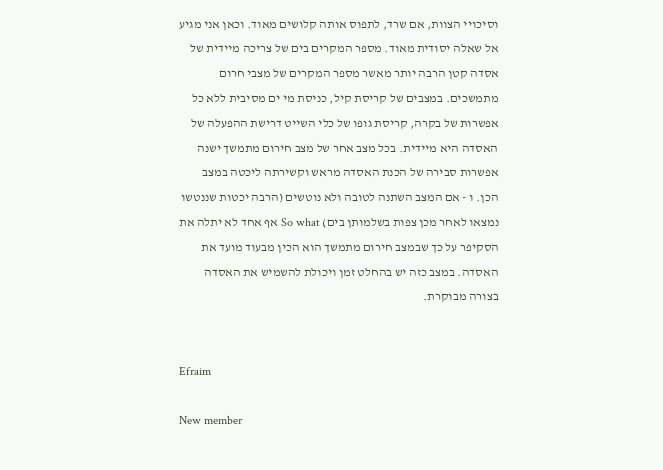וסיכויי הצוות, אם שרד, לתפוס אותה קלושים מאוד. וכאן אני מגיע אל שאלה יסודית מאוד. מספר המקרים בים של צריכה מיידית של אסדה קטן הרבה יותר מאשר מספר המקרים של מצבי חרום מתמשכים. במצבים של קריסת קיל, כניסת מי ים מסיבית ללא כל אפשרות של בקרה, קריסת גופו של כלי השייט דרישת ההפעלה של האסדה היא מיידית. בכל מצב אחר של מצב חירום מתמשך ישנה אפשרות סבירה של הכנת האסדה מראש וקשירתה ליכטה במצב הכן. ו - אם המצב השתנה לטובה ולא נוטשים (הרבה יכטות שננטשו נמצאו לאחר מכן צפות בשלמותן בים) So what אף אחד לא יתלה את הסקיפר על כך שבמצב חירום מתמשך הוא הכין מבעוד מועד את האסדה. במצב כזה יש בהחלט זמן ויכולת להשמיש את האסדה בצורה מבוקרת.


Efraim

New member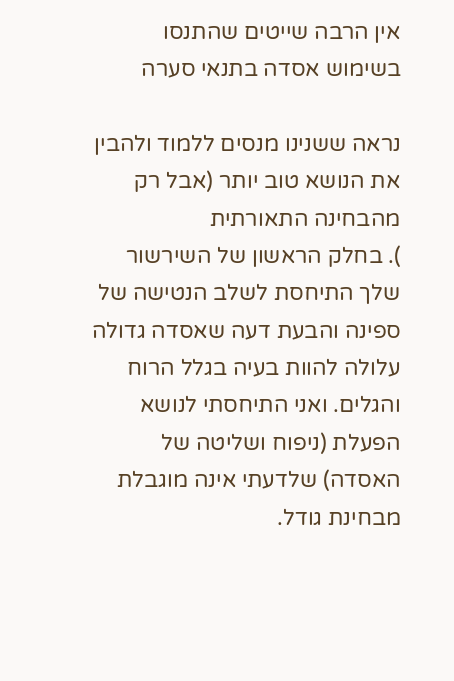אין הרבה שייטים שהתנסו בשימוש אסדה בתנאי סערה

נראה ששנינו מנסים ללמוד ולהבין את הנושא טוב יותר (אבל רק מהבחינה התאורתית
). בחלק הראשון של השירשור שלך התיחסת לשלב הנטישה של ספינה והבעת דעה שאסדה גדולה עלולה להוות בעיה בגלל הרוח והגלים. ואני התיחסתי לנושא הפעלת (ניפוח ושליטה של האסדה) שלדעתי אינה מוגבלת מבחינת גודל.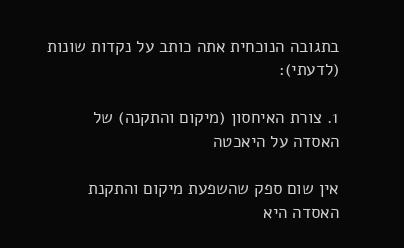בתגובה הנוכחית אתה כותב על נקדות שונות (לדעתי):

1. צורת האיחסון (מיקום והתקנה) של האסדה על היאכטה

אין שום ספק שהשפעת מיקום והתקנת האסדה היא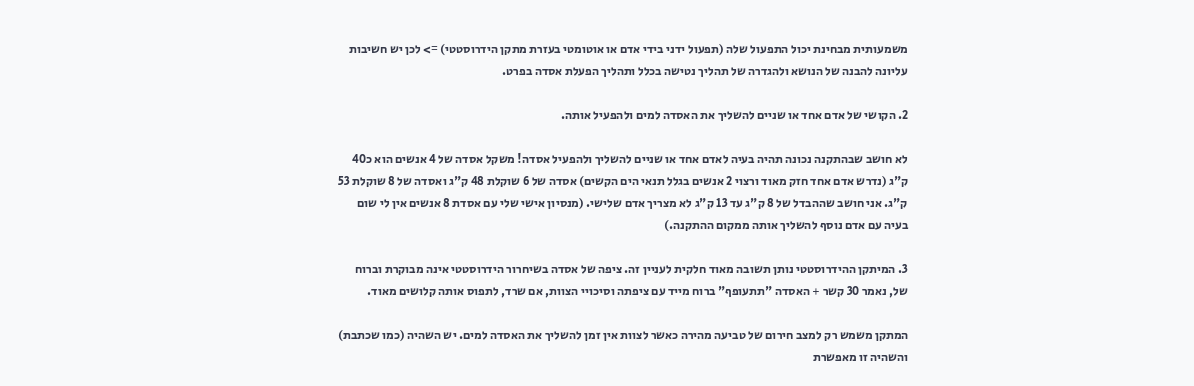משמעותית מבחינת יכול התפעול שלה (תפעול ידני בידי אדם או אוטומטי בעזרת מתקן הידרוסטטי) => לכן יש חשיבות עליונה להבנה של הנושא ולהגדרה של תהליך נטישה בכלל ותהליך הפעלת אסדה בפרט.

2. הקושי של אדם אחד או שניים להשליך את האסדה למים ולהפעיל אותה.

לא חושב שבהתקנה נכונה תהיה בעיה לאדם אחד או שניים להשליך ולהפעיל אסדה! משקל אסדה של 4 אנשים הוא כ40 ק"ג (נדרש אדם אחד חזק מאוד ורצוי 2 אנשים בגלל תנאי הים הקשים) אסדה של 6 שוקלת 48 ק"ג ואסדה של 8 שוקלת 53 ק"ג. אני חושב שההבדל של 8 ק"ג עד 13 ק"ג לא מצריך אדם שלישי. (מנסיון אישי שלי עם אסדת 8 אנשים אין לי שום בעיה עם אדם נוסף להשליך אותה ממקום ההתקנה.)

3. המיתקן ההידרוסטטי נותן תשובה מאוד חלקית לעניין זה. ציפה של אסדה בשיחרור הידרוסטטי אינה מבוקרת וברוח של, נאמר 30 קשר + האסדה "תתעופף" ברוח מייד עם ציפתה וסיכויי הצוות, אם שרד, לתפוס אותה קלושים מאוד.

המתקן משמש רק למצב חירום של טביעה מהירה כאשר לצוות אין זמן להשליך את האסדה למים. יש השהיה (כמו שכתבת) והשהיה זו מאפשרת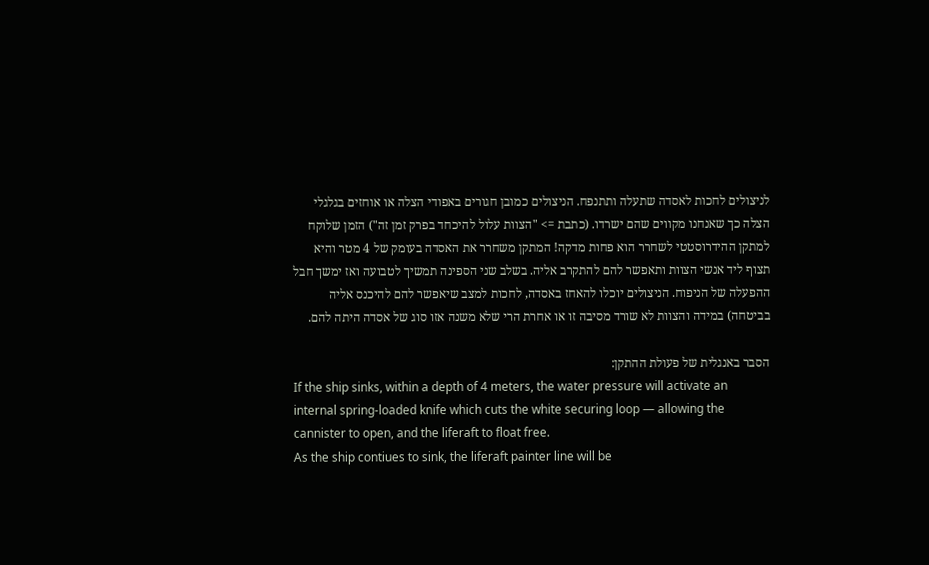לניצולים לחכות לאסדה שתעלה ותתנפח. הניצולים כמובן חגורים באפודי הצלה או אוחזים בגלגלי הצלה כך שאנחנו מקווים שהם ישרדו. (כתבת => "הצוות עלול להיכחד בפרק זמן זה") הזמן שלוקח למתקן ההידרוסטטי לשחרר הוא פחות מדקה! המתקן משחרר את האסדה בעומק של 4 מטר והיא תצוף ליד אנשי הצוות ותאפשר להם להתקרב אליה. בשלב שני הספינה תמשיך לטבועה ואז ימשך חבל ההפעלה של הניפוח. הניצולים יוכלו להאחז באסדה, לחכות למצב שיאפשר להם להיכנס אליה בביטחה) במידה והצוות לא שורד מסיבה זו או אחרת הרי שלא משנה אזו סוג של אסדה היתה להם.

הסבר באנגלית של פעולת ההתקן:
If the ship sinks, within a depth of 4 meters, the water pressure will activate an internal spring-loaded knife which cuts the white securing loop — allowing the cannister to open, and the liferaft to float free.
As the ship contiues to sink, the liferaft painter line will be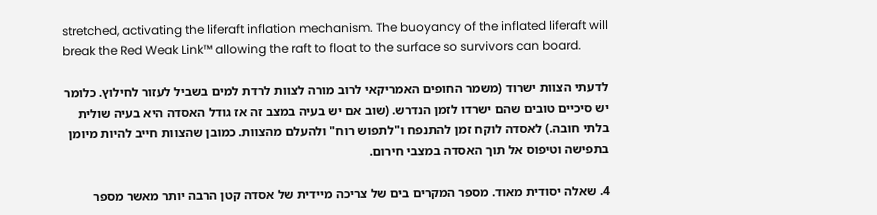stretched, activating the liferaft inflation mechanism. The buoyancy of the inflated liferaft will break the Red Weak Link™ allowing the raft to float to the surface so survivors can board.

לדעתי הצוות ישרוד (משמר החופים האמריקאי לרוב מורה לצוות לרדת למים בשביל לעזור לחילוץ. כלומר יש סיכיים טובים שהם ישרדו לזמן הנדרש. (שוב אם יש בעיה במצב זה אז גודל האסדה היא בעיה שולית בלתי חובה.) לאסדה לוקח זמן להתנפח ו"לתפוש רוח" ולהעלם מהצוות. כמובן שהצוות חייב להיות מיומן בתפישה וטיפוס אל תוך האסדה במצבי חירום.

4. שאלה יסודית מאוד. מספר המקרים בים של צריכה מיידית של אסדה קטן הרבה יותר מאשר מספר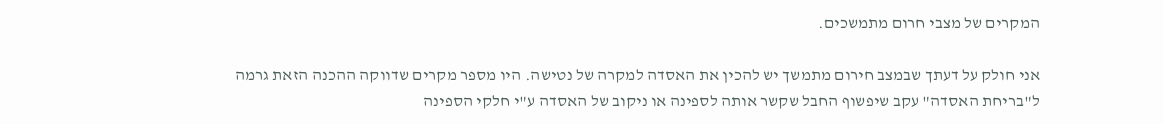המקרים של מצבי חרום מתמשכים.

אני חולק על דעתך שבמצב חירום מתמשך יש להכין את האסדה למקרה של נטישה. היו מספר מקרים שדווקה ההכנה הזאת גרמה ל"בריחת האסדה" עקב שיפשוף החבל שקשר אותה לספינה או ניקוב של האסדה ע"י חלקי הספינה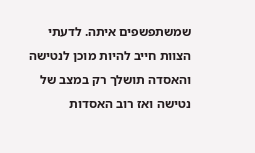שמשתפשפים איתה. לדעתי הצוות חייב להיות מוכן לנטישה והאסדה תושלך רק במצב של נטישה ואז רוב האסדות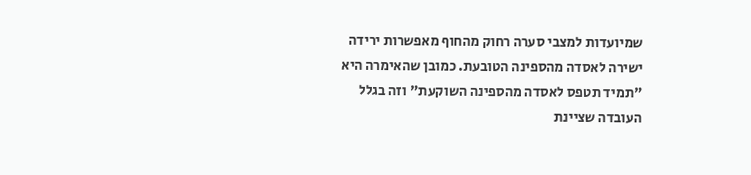שמיועדות למצבי סערה רחוק מהחוף מאפשרות ירידה ישירה לאסדה מהספינה הטובעת. כמובן שהאימרה היא "תמיד תטפס לאסדה מהספינה השוקעת" וזה בגלל העובדה שציינת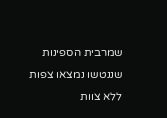שמרבית הספינות שננטשו נמצאו צפות ללא צוות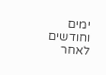ימים וחודשים לאחר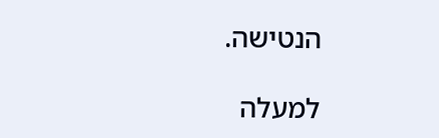הנטישה.

למעלה